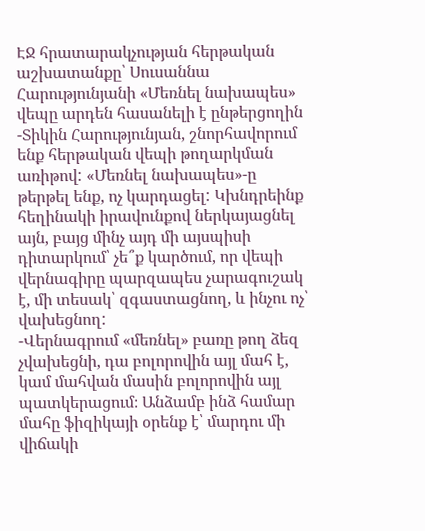ԷՋ հրատարակչության հերթական աշխատանքը՝ Սուսաննա Հարությունյանի «Մեռնել նախապես» վեպը արդեն հասանելի է ընթերցողին
-Տիկին Հարությունյան, շնորհավորում ենք հերթական վեպի թողարկման առիթով: «Մեռնել նախապես»-ը թերթել ենք, ոչ կարդացել: Կխնդրեինք հեղինակի իրավունքով ներկայացնել այն, բայց մինչ այդ մի այսպիսի դիտարկում՝ չե՞ք կարծում, որ վեպի վերնագիրը պարզապես չարագուշակ է, մի տեսակ՝ զգաստացնող, և ինչու ոչ՝ վախեցնող:
-Վերնագրում «մեռնել» բառը թող ձեզ չվախեցնի, դա բոլորովին այլ մահ է, կամ մահվան մասին բոլորովին այլ պատկերացում։ Անձամբ ինձ համար մահը ֆիզիկայի օրենք է՝ մարդու մի վիճակի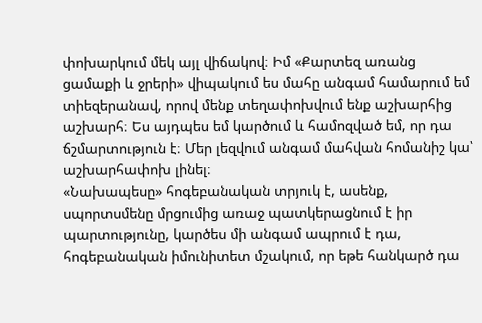փոխարկում մեկ այլ վիճակով։ Իմ «Քարտեզ առանց ցամաքի և ջրերի» վիպակում ես մահը անգամ համարում եմ տիեզերանավ, որով մենք տեղափոխվում ենք աշխարհից աշխարհ։ Ես այդպես եմ կարծում և համոզված եմ, որ դա ճշմարտություն է։ Մեր լեզվում անգամ մահվան հոմանիշ կա՝ աշխարհափոխ լինել։
«Նախապեսը» հոգեբանական տրյուկ է, ասենք, սպորտսմենը մրցումից առաջ պատկերացնում է իր պարտությունը, կարծես մի անգամ ապրում է դա, հոգեբանական իմունիտետ մշակում, որ եթե հանկարծ դա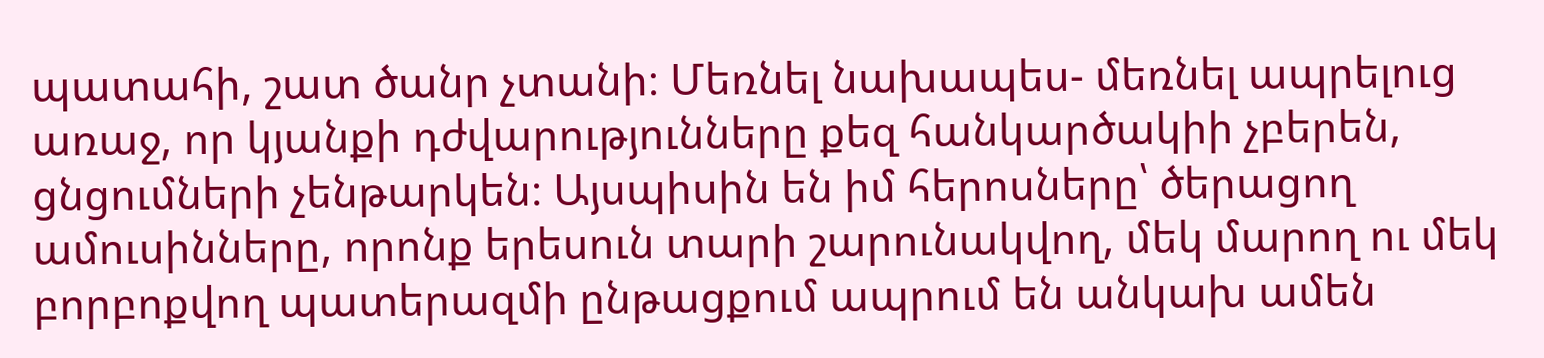պատահի, շատ ծանր չտանի։ Մեռնել նախապես- մեռնել ապրելուց առաջ, որ կյանքի դժվարությունները քեզ հանկարծակիի չբերեն, ցնցումների չենթարկեն։ Այսպիսին են իմ հերոսները՝ ծերացող ամուսինները, որոնք երեսուն տարի շարունակվող, մեկ մարող ու մեկ բորբոքվող պատերազմի ընթացքում ապրում են անկախ ամեն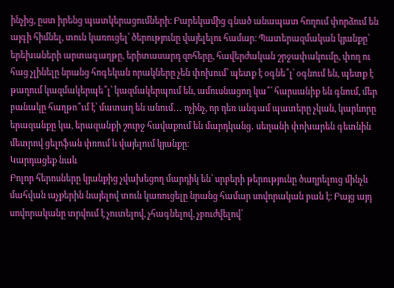ինչից, ըստ իրենց պատկերացումների։ Բարեկամից գնած անապատ հողում փորձում են այգի հիմնել, տուն կառուցել՝ ծերությունը վայելելու համար։ Պատերազմական կյանքը՝ երեխաների արտագաղթը, երիտասարդ զոհերը, հավերժական շրջափակումը, փող ու հաց չլինելը նրանց հոգեկան որակները չեն փոխում՝ պետք է օգնե՞լ՝ օգնում են, պետք է թաղում կազմակերպե՞լ՝ կազմակերպում են, ամուսնացող կա՞՝ հարսանիք են գնում, մեր բանակը հաղթո՞ւմ է՝ մատաղ են անում․․․ ոչինչ, որ դեռ անգամ պատերը չկան, կարևորը երազանքը կա, երազանքի շուրջ հավաքում են մարդկանց․ սեղանի փոխարեն գետնին մետրով ցելոֆան փռում և վայելում կյանքը։
Կարդացեք նաև
Բոլոր հերոսները կյանքից չվախեցող մարդիկ են՝ սրբերի թերությունը ծաղրելուց մինչև մահվան աչքերին նայելով տուն կառուցելը նրանց համար սովորական բան է։ Բայց այդ սովորականը տրվում է չուտելով, չհագնելով, չբուժվելով՝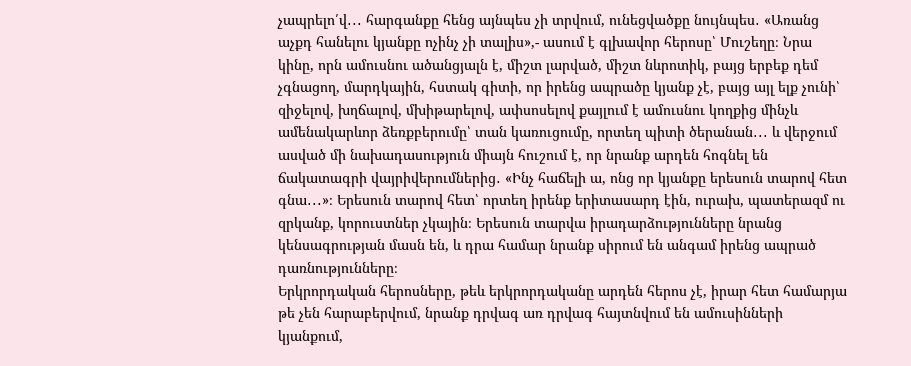չապրելո՛վ․․․ հարգանքը հենց այնպես չի տրվում, ունեցվածքը նույնպես․ «Առանց աչքդ հանելու կյանքը ոչինչ չի տալիս»,- ասում է գլխավոր հերոսը՝ Մուշեղը։ Նրա կինը, որն ամուսնու ածանցյալն է, միշտ լարված, միշտ նևրոտիկ, բայց երբեք դեմ չգնացող, մարդկային, հստակ գիտի, որ իրենց ապրածը կյանք չէ, բայց այլ ելք չունի՝ զիջելով, խղճալով, մխիթարելով, ափսոսելով քայլում է ամուսնու կողքից մինչև ամենակարևոր ձեռքբերումը՝ տան կառուցումը, որտեղ պիտի ծերանան․․․ և վերջում ասված մի նախադասություն միայն հուշում է, որ նրանք արդեն հոգնել են ճակատագրի վայրիվերումներից․ «Ինչ հաճելի ա, ոնց որ կյանքը երեսուն տարով հետ գնա․․․»։ Երեսուն տարով հետ՝ որտեղ իրենք երիտասարդ էին, ուրախ, պատերազմ ու զրկանք, կորուստներ չկային։ Երեսուն տարվա իրադարձությունները նրանց կենսագրության մասն են, և դրա համար նրանք սիրում են անգամ իրենց ապրած դառնությունները։
Երկրորդական հերոսները, թեև երկրորդականը արդեն հերոս չէ, իրար հետ համարյա թե չեն հարաբերվում, նրանք դրվագ առ դրվագ հայտնվում են ամուսինների կյանքում,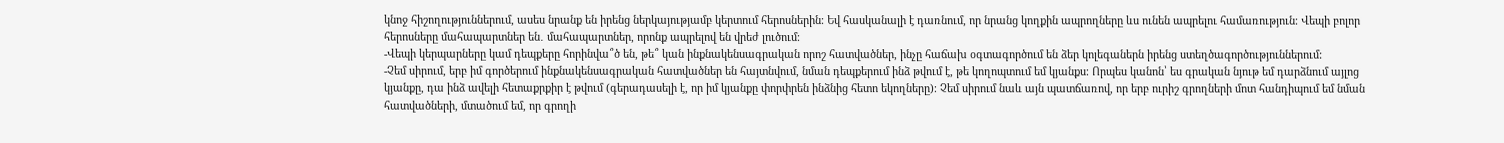կնոջ հիշողություններում, ասես նրանք են իրենց ներկայությամբ կերտում հերոսներին։ Եվ հասկանալի է դառնում, որ նրանց կողքին ապրողները ևս ունեն ապրելու համառություն։ Վեպի բոլոր հերոսները մահապարտներ են․ մահապարտներ, որոնք ապրելով են վրեժ լուծում։
-Վեպի կերպարները կամ դեպքերը հորինվա՞ծ են, թե՞ կան ինքնակենսագրական որոշ հատվածներ, ինչը հաճախ օգտագործում են ձեր կոլեգաներն իրենց ստեղծագործություններում:
-Չեմ սիրում, երբ իմ գործերում ինքնակենսագրական հատվածներ են հայտնվում, նման դեպքերում ինձ թվում է, թե կողոպտում եմ կյանքս։ Որպես կանոն՝ ես գրական նյութ եմ դարձնում այլոց կյանքը, դա ինձ ավելի հետաքրքիր է թվում (գերադասելի է, որ իմ կյանքը փորփրեն ինձնից հետո եկողները)։ Չեմ սիրում նաև այն պատճառով, որ երբ ուրիշ գրողների մոտ հանդիպում եմ նման հատվածների, մտածում եմ, որ գրողի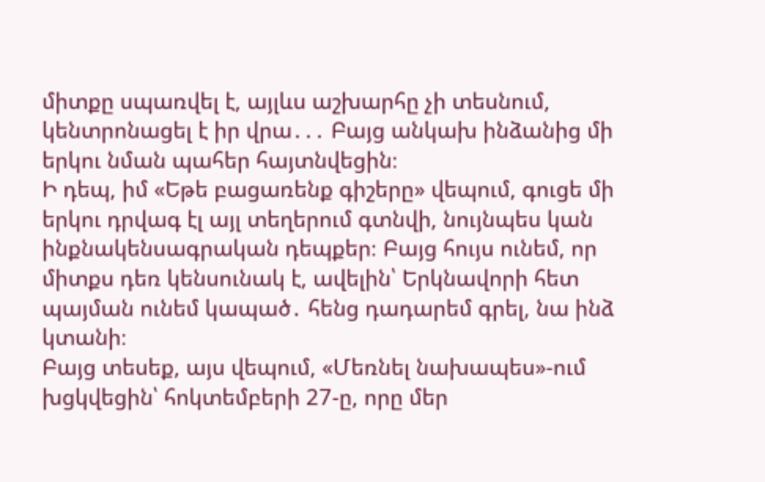միտքը սպառվել է, այլևս աշխարհը չի տեսնում, կենտրոնացել է իր վրա․․․ Բայց անկախ ինձանից մի երկու նման պահեր հայտնվեցին։
Ի դեպ, իմ «Եթե բացառենք գիշերը» վեպում, գուցե մի երկու դրվագ էլ այլ տեղերում գտնվի, նույնպես կան ինքնակենսագրական դեպքեր։ Բայց հույս ունեմ, որ միտքս դեռ կենսունակ է, ավելին՝ Երկնավորի հետ պայման ունեմ կապած․ հենց դադարեմ գրել, նա ինձ կտանի։
Բայց տեսեք, այս վեպում, «Մեռնել նախապես»-ում խցկվեցին՝ հոկտեմբերի 27-ը, որը մեր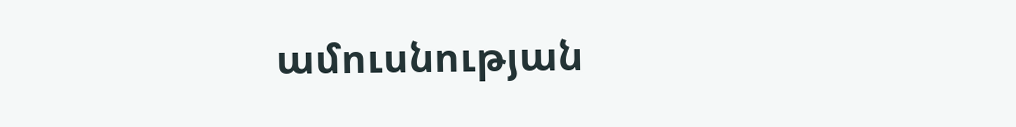ամուսնության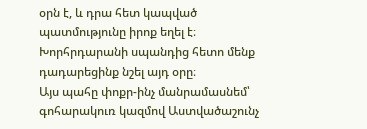օրն է, և դրա հետ կապված պատմությունը իրոք եղել է։ Խորհրդարանի սպանդից հետո մենք դադարեցինք նշել այդ օրը։
Այս պահը փոքր-ինչ մանրամասնեմ՝ գոհարակուռ կազմով Աստվածաշունչ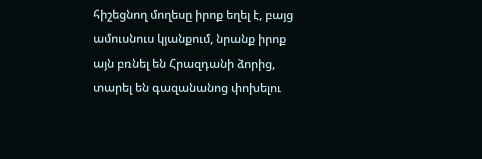հիշեցնող մողեսը իրոք եղել է, բայց ամուսնուս կյանքում, նրանք իրոք այն բռնել են Հրազդանի ձորից, տարել են գազանանոց փոխելու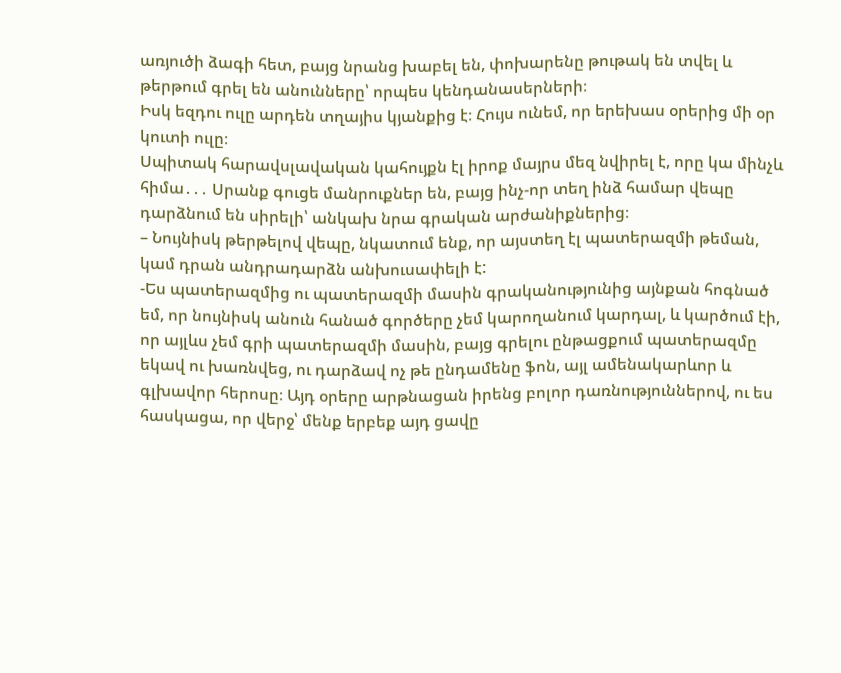առյուծի ձագի հետ, բայց նրանց խաբել են, փոխարենը թութակ են տվել և թերթում գրել են անունները՝ որպես կենդանասերների։
Իսկ եզդու ուլը արդեն տղայիս կյանքից է։ Հույս ունեմ, որ երեխաս օրերից մի օր կուտի ուլը։
Սպիտակ հարավսլավական կահույքն էլ իրոք մայրս մեզ նվիրել է, որը կա մինչև հիմա․․․ Սրանք գուցե մանրուքներ են, բայց ինչ-որ տեղ ինձ համար վեպը դարձնում են սիրելի՝ անկախ նրա գրական արժանիքներից։
– Նույնիսկ թերթելով վեպը, նկատում ենք, որ այստեղ էլ պատերազմի թեման, կամ դրան անդրադարձն անխուսափելի է:
-Ես պատերազմից ու պատերազմի մասին գրականությունից այնքան հոգնած եմ, որ նույնիսկ անուն հանած գործերը չեմ կարողանում կարդալ, և կարծում էի, որ այլևս չեմ գրի պատերազմի մասին, բայց գրելու ընթացքում պատերազմը եկավ ու խառնվեց, ու դարձավ ոչ թե ընդամենը ֆոն, այլ ամենակարևոր և գլխավոր հերոսը։ Այդ օրերը արթնացան իրենց բոլոր դառնություններով, ու ես հասկացա, որ վերջ՝ մենք երբեք այդ ցավը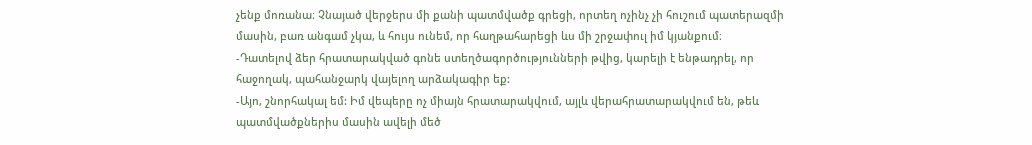չենք մոռանա։ Չնայած վերջերս մի քանի պատմվածք գրեցի, որտեղ ոչինչ չի հուշում պատերազմի մասին, բառ անգամ չկա, և հույս ունեմ, որ հաղթահարեցի ևս մի շրջափուլ իմ կյանքում։
-Դատելով ձեր հրատարակված գոնե ստեղծագործությունների թվից, կարելի է ենթադրել, որ հաջողակ, պահանջարկ վայելող արձակագիր եք:
-Այո, շնորհակալ եմ: Իմ վեպերը ոչ միայն հրատարակվում, այլև վերահրատարակվում են, թեև պատմվածքներիս մասին ավելի մեծ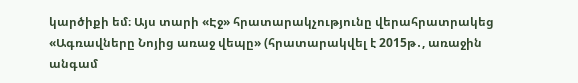կարծիքի եմ։ Այս տարի «Էջ» հրատարակչությունը վերահրատրակեց «Ագռավները Նոյից առաջ վեպը» (հրատարակվել է 2015թ․, առաջին անգամ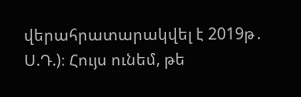վերահրատարակվել է 2019թ․ Ս.Դ.)։ Հույս ունեմ, թե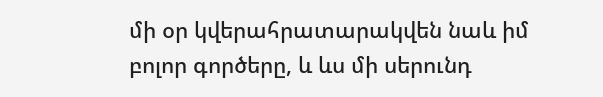մի օր կվերահրատարակվեն նաև իմ բոլոր գործերը, և ևս մի սերունդ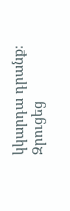կկարդա դրանք։
Զրուցեց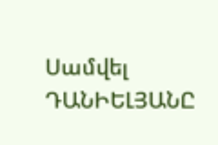Սամվել ԴԱՆԻԵԼՅԱՆԸ